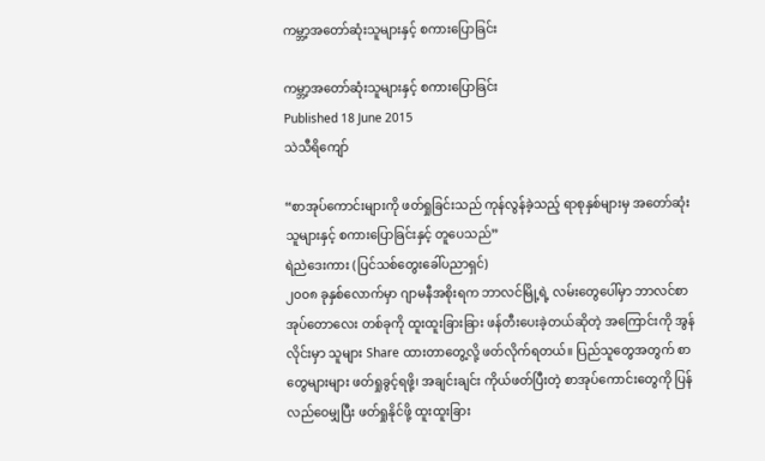ကမ္ဘာ့အတော်ဆုံးသူများနှင့် စကားပြောခြင်း

ကမ္ဘာ့အတော်ဆုံးသူများနှင့် စကားပြောခြင်း
Published 18 June 2015
သဲသီရိကျော်

“စာအုပ်ကောင်းများကို ဖတ်ရှုခြင်းသည် ကုန်လွန်ခဲ့သည့် ရာစုနှစ်များမှ အတော်ဆုံးသူများနှင့် စကားပြောခြင်းနှင့် တူပေသည်”
ရဲညဲဒေးကား (ပြင်သစ်တွေးခေါ်ပညာရှင်)
၂၀၀၈ ခုနှစ်လောက်မှာ ဂျာမနီအစိုးရက ဘာလင်မြို့ရဲ့ လမ်းတွေပေါ်မှာ ဘာလင်စာအုပ်တောလေး တစ်ခုကို ထူးထူးခြားခြား ဖန်တီးပေးခဲ့တယ်ဆိုတဲ့ အကြောင်းကို အွန်လိုင်းမှာ သူများ Share ထားတာတွေ့လို့ ဖတ်လိုက်ရတယ်။ ပြည်သူတွေအတွက် စာတွေများများ ဖတ်ရှုခွင့်ရဖို့၊ အချင်းချင်း ကိုယ်ဖတ်ပြီးတဲ့ စာအုပ်ကောင်းတွေကို ပြန်လည်ဝေမျှပြီး ဖတ်ရှုနိုင်ဖို့ ထူးထူးခြား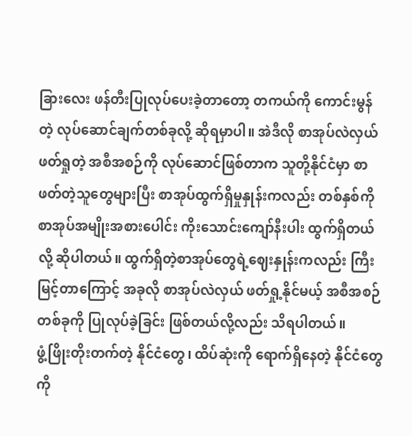ခြားလေး ဖန်တီးပြုလုပ်ပေးခဲ့တာတော့ တကယ်ကို ကောင်းမွန်တဲ့ လုပ်ဆောင်ချက်တစ်ခုလို့ ဆိုရမှာပါ။ အဲဒီလို စာအုပ်လဲလှယ်ဖတ်ရှုတဲ့ အစီအစဉ်ကို လုပ်ဆောင်ဖြစ်တာက သူတို့နိုင်ငံမှာ စာဖတ်တဲ့သူတွေများပြီး စာအုပ်ထွက်ရှိမှုနှုန်းကလည်း တစ်နှစ်ကို စာအုပ်အမျိုးအစားပေါင်း ကိုးသောင်းကျော်နီးပါး ထွက်ရှိတယ်လို့ ဆိုပါတယ်။ ထွက်ရှိတဲ့စာအုပ်တွေရဲ့ဈေးနှုန်းကလည်း ကြီးမြင့်တာကြောင့် အခုလို စာအုပ်လဲလှယ် ဖတ်ရှု့နိုင်မယ့် အစီအစဉ်တစ်ခုကို ပြုလုပ်ခဲ့ခြင်း ဖြစ်တယ်လို့လည်း သိရပါတယ်။
ဖွံ့ဖြိုးတိုးတက်တဲ့ နိုင်ငံတွေ၊ ထိပ်ဆုံးကို ရောက်ရှိနေတဲ့ နိုင်ငံတွေကို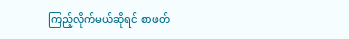ကြည့်လိုက်မယ်ဆိုရင် စာဖတ်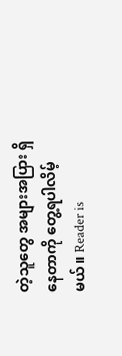တဲ့သူတွေ အများအပြား ရှိနေတာကို တွေ့ရပါလိမ့်မယ်။ Reader is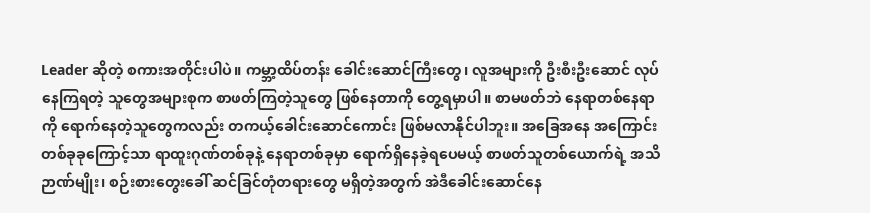Leader ဆိုတဲ့ စကားအတိုင်းပါပဲ။ ကမ္ဘာ့ထိပ်တန်း ခေါင်းဆောင်ကြီးတွေ၊ လူအများကို ဦးစီးဦးဆောင် လုပ်နေကြရတဲ့ သူတွေအများစုက စာဖတ်ကြတဲ့သူတွေ ဖြစ်နေတာကို တွေ့ရမှာပါ။ စာမဖတ်ဘဲ နေရာတစ်နေရာကို ရောက်နေတဲ့သူတွေကလည်း တကယ့်ခေါင်းဆောင်ကောင်း ဖြစ်မလာနိုင်ပါဘူး။ အခြေအနေ အကြောင်းတစ်ခုခုကြောင့်သာ ရာထူးဂုဏ်တစ်ခုနဲ့ နေရာတစ်ခုမှာ ရောက်ရှိနေခဲ့ရပေမယ့် စာဖတ်သူတစ်ယောက်ရဲ့ အသိဉာဏ်မျိုး၊ စဉ်းစားတွေးခေါ် ဆင်ခြင်တုံတရားတွေ မရှိတဲ့အတွက် အဲဒီခေါင်းဆောင်နေ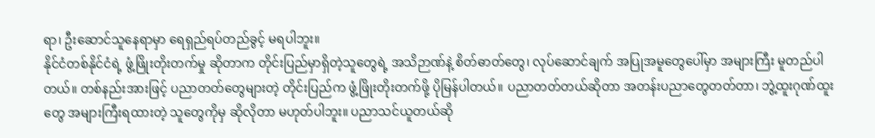ရာ၊ ဦးဆောင်သူနေရာမှာ ရေရှည်ရပ်တည်ခွင့် မရပါဘူး။
နိုင်ငံတစ်နိုင်ငံရဲ့ ဖွံ့ဖြိုးတိုးတက်မှု ဆိုတာက တိုင်းပြည်မှာရှိတဲ့သူတွေရဲ့ အသိဉာဏ်နဲ့ စိတ်ဓာတ်တွေ၊ လုပ်ဆောင်ချက် အပြုအမူတွေပေါ်မှာ အများကြီး မူတည်ပါတယ်။ တစ်နည်းအားဖြင့် ပညာတတ်တွေများတဲ့ တိုင်းပြည်က ဖွံ့ဖြိုးတိုးတက်ဖို့ ပိုမြန်ပါတယ်။ ပညာတတ်တယ်ဆိုတာ အတန်းပညာတွေတတ်တာ၊ ဘွဲ့ထူးဂုဏ်ထူးတွေ အများကြီးရထားတဲ့ သူတွေကိုမှ ဆိုလိုတာ မဟုတ်ပါဘူး။ ပညာသင်ယူတယ်ဆို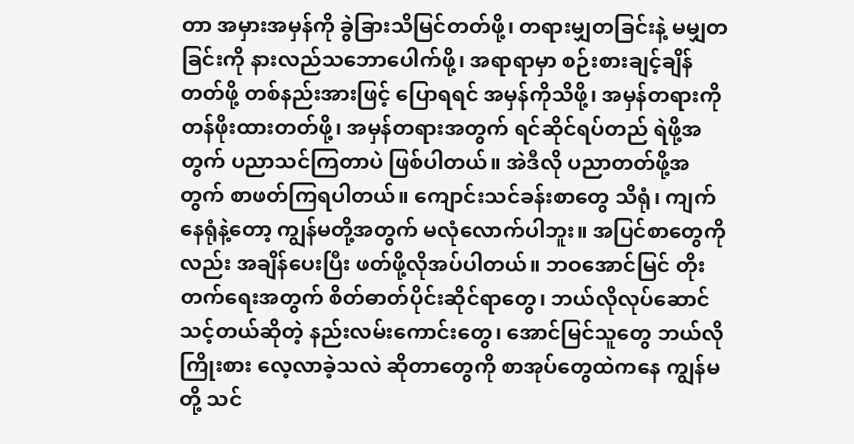တာ အမှားအမှန်ကို ခွဲခြားသိမြင်တတ်ဖို့၊ တရားမျှတခြင်းနဲ့ မမျှတခြင်းကို နားလည်သဘောပေါက်ဖို့၊ အရာရာမှာ စဉ်းစားချင့်ချိန်တတ်ဖို့ တစ်နည်းအားဖြင့် ပြောရရင် အမှန်ကိုသိဖို့၊ အမှန်တရားကို တန်ဖိုးထားတတ်ဖို့၊ အမှန်တရားအတွက် ရင်ဆိုင်ရပ်တည် ရဲဖို့အတွက် ပညာသင်ကြတာပဲ ဖြစ်ပါတယ်။ အဲဒီလို ပညာတတ်ဖို့အတွက် စာဖတ်ကြရပါတယ်။ ကျောင်းသင်ခန်းစာတွေ သိရုံ၊ ကျက်နေရုံနဲ့တော့ ကျွန်မတို့အတွက် မလုံလောက်ပါဘူး။ အပြင်စာတွေကိုလည်း အချိန်ပေးပြီး ဖတ်ဖို့လိုအပ်ပါတယ်။ ဘဝအောင်မြင် တိုးတက်ရေးအတွက် စိတ်ဓာတ်ပိုင်းဆိုင်ရာတွေ၊ ဘယ်လိုလုပ်ဆောင် သင့်တယ်ဆိုတဲ့ နည်းလမ်းကောင်းတွေ၊ အောင်မြင်သူတွေ ဘယ်လိုကြိုးစား လေ့လာခဲ့သလဲ ဆိုတာတွေကို စာအုပ်တွေထဲကနေ ကျွန်မတို့ သင်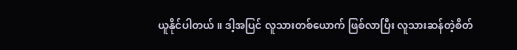ယူနိုင်ပါတယ်။ ဒါ့အပြင် လူသားတစ်ယောက် ဖြစ်လာပြီး လူသားဆန်တဲ့စိတ်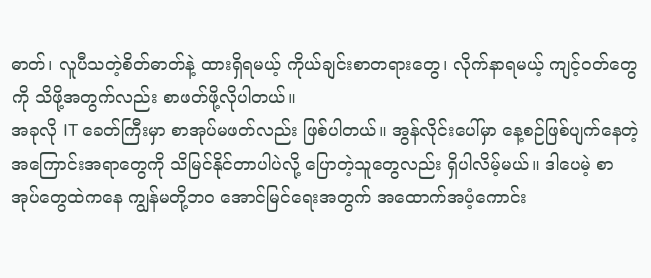ဓာတ်၊ လူပီသတဲ့စိတ်ဓာတ်နဲ့ ထားရှိရမယ့် ကိုယ်ချင်းစာတရားတွေ၊ လိုက်နာရမယ့် ကျင့်ဝတ်တွေကို သိဖို့အတွက်လည်း စာဖတ်ဖို့လိုပါတယ်။
အခုလို IT ခေတ်ကြီးမှာ စာအုပ်မဖတ်လည်း ဖြစ်ပါတယ်။ အွန်လိုင်းပေါ်မှာ နေ့စဉ်ဖြစ်ပျက်နေတဲ့ အကြောင်းအရာတွေကို သိမြင်နိုင်တာပါပဲလို့ ပြောတဲ့သူတွေလည်း ရှိပါလိမ့်မယ်။ ဒါပေမဲ့ စာအုပ်တွေထဲကနေ ကျွန်မတို့ဘ၀ အောင်မြင်ရေးအတွက် အထောက်အပံ့ကောင်း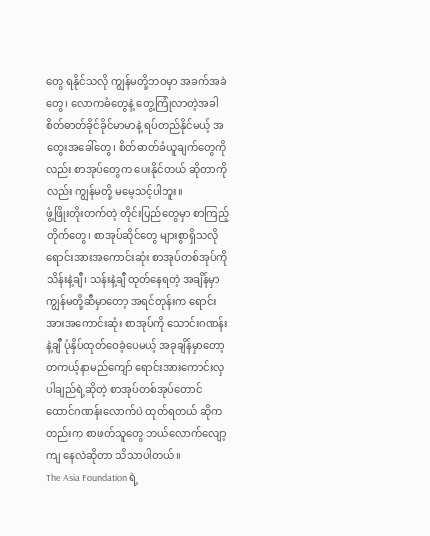တွေ ရနိုင်သလို ကျွန်မတို့ဘဝမှာ အခက်အခဲတွေ၊ လောကဓံတွေနဲ့ တွေ့ကြုံလာတဲ့အခါ စိတ်ဓာတ်ခိုင်ခိုင်မာမာနဲ့ ရပ်တည်နိုင်မယ့် အတွေးအခေါ်တွေ၊ စိတ်ဓာတ်ခံယူချက်တွေကိုလည်း စာအုပ်တွေက ပေးနိုင်တယ် ဆိုတာကိုလည်း ကျွန်မတို့ မမေ့သင့်ပါဘူး။
ဖွံ့ဖြိုးတိုးတက်တဲ့ တိုင်းပြည်တွေမှာ စာကြည့်တိုက်တွေ၊ စာအုပ်ဆိုင်တွေ များစွာရှိသလို ရောင်းအားအကောင်းဆုံး စာအုပ်တစ်အုပ်ကို သိန်းနဲ့ချီ၊ သန်းနဲ့ချီ ထုတ်နေရတဲ့ အချိန်မှာ ကျွန်မတို့ဆီမှာတော့ အရင်တုန်းက ရောင်းအားအကောင်းဆုံး စာအုပ်ကို သောင်းဂဏန်းနဲ့ချီ ပုံနှိပ်ထုတ်ဝေခဲ့ပေမယ့် အခုချိန်မှာတော့ တကယ့်နာမည်ကျော် ရောင်းအားကောင်းလှပါချည်ရဲ့ဆိုတဲ့ စာအုပ်တစ်အုပ်တောင် ထောင်ဂဏန်းလောက်ပဲ ထုတ်ရတယ် ဆိုကတည်းက စာဖတ်သူတွေ ဘယ်လောက်လျော့ကျ နေလဲဆိုတာ သိသာပါတယ်။
The Asia Foundation ရဲ့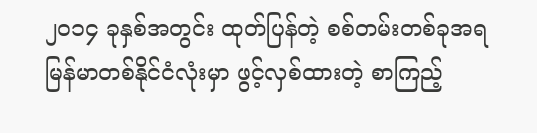၂၀၁၄ ခုနှစ်အတွင်း ထုတ်ပြန်တဲ့ စစ်တမ်းတစ်ခုအရ မြန်မာတစ်နိုင်ငံလုံးမှာ ဖွင့်လှစ်ထားတဲ့ စာကြည့်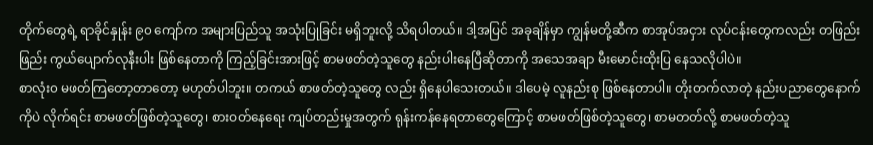တိုက်တွေရဲ့ ရာခိုင်နှုန်း ၉၀ ကျော်က အများပြည်သူ အသုံးပြုခြင်း မရှိဘူးလို့ သိရပါတယ်။ ဒါ့အပြင် အခုချိန်မှာ ကျွန်မတို့ဆီက စာအုပ်အငှား လုပ်ငန်းတွေကလည်း တဖြည်းဖြည်း ကွယ်ပျောက်လုနီးပါး ဖြစ်နေတာကို ကြည့်ခြင်းအားဖြင့် စာမဖတ်တဲ့သူတွေ နည်းပါးနေပြီဆိုတာကို အသေအချာ မီးမောင်းထိုးပြ နေသလိုပါပဲ။
စာလုံး၀ မဖတ်ကြတော့တာတော့ မဟုတ်ပါဘူး။ တကယ် စာဖတ်တဲ့သူတွေ လည်း ရှိနေပါသေးတယ်။ ဒါပေမဲ့ လူနည်းစု ဖြစ်နေတာပါ။ တိုးတက်လာတဲ့ နည်းပညာတွေနောက်ကိုပဲ လိုက်ရင်း စာမဖတ်ဖြစ်တဲ့သူတွေ၊ စားဝတ်နေရေး ကျပ်တည်းမှုအတွက် ရုန်းကန်နေရတာတွေကြောင့် စာမဖတ်ဖြစ်တဲ့သူတွေ၊ စာမတတ်လို့ စာမဖတ်တဲ့သူ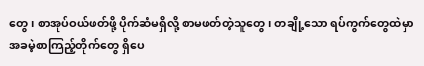တွေ၊ စာအုပ်ဝယ်ဖတ်ဖို့ ပိုက်ဆံမရှိလို့ စာမဖတ်တဲ့သူတွေ၊ တချို့သော ရပ်ကွက်တွေထဲမှာ အခမဲ့စာကြည့်တိုက်တွေ ရှိပေ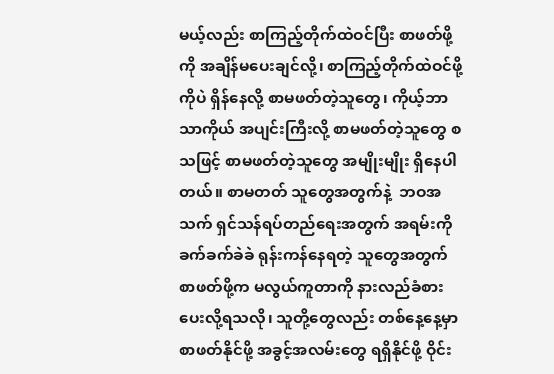မယ့်လည်း စာကြည့်တိုက်ထဲဝင်ပြီး စာဖတ်ဖို့ကို အချိန်မပေးချင်လို့၊ စာကြည့်တိုက်ထဲဝင်ဖို့ကိုပဲ ရှိန်နေလို့ စာမဖတ်တဲ့သူတွေ၊ ကိုယ့်ဘာသာကိုယ် အပျင်းကြီးလို့ စာမဖတ်တဲ့သူတွေ စသဖြင့် စာမဖတ်တဲ့သူတွေ အမျိုးမျိုး ရှိနေပါတယ်။ စာမတတ် သူတွေအတွက်နဲ့  ဘဝအသက် ရှင်သန်ရပ်တည်ရေးအတွက် အရမ်းကို ခက်ခက်ခဲခဲ ရုန်းကန်နေရတဲ့ သူတွေအတွက် စာဖတ်ဖို့က မလွယ်ကူတာကို နားလည်ခံစားပေးလို့ရသလို၊ သူတို့တွေလည်း တစ်နေ့နေ့မှာ စာဖတ်နိုင်ဖို့ အခွင့်အလမ်းတွေ ရရှိနိုင်ဖို့ ဝိုင်း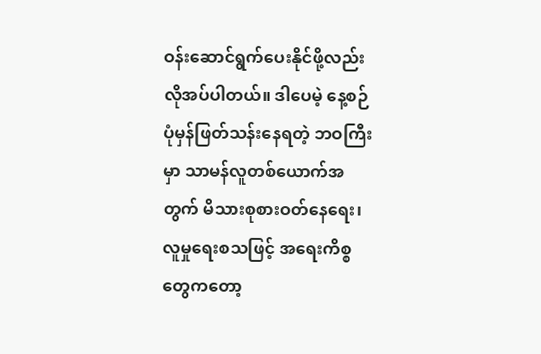ဝန်းဆောင်ရွက်ပေးနိုင်ဖို့လည်း လိုအပ်ပါတယ်။ ဒါပေမဲ့ နေ့စဉ်ပုံမှန်ဖြတ်သန်းနေရတဲ့ ဘဝကြီးမှာ သာမန်လူတစ်ယောက်အတွက် မိသားစုစားဝတ်နေရေး၊ လူမှုရေးစသဖြင့် အရေးကိစ္စတွေကတော့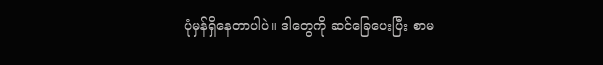ပုံမှန်ရှိနေတာပါပဲ။ ဒါတွေကို ဆင်ခြေပေးပြီး စာမ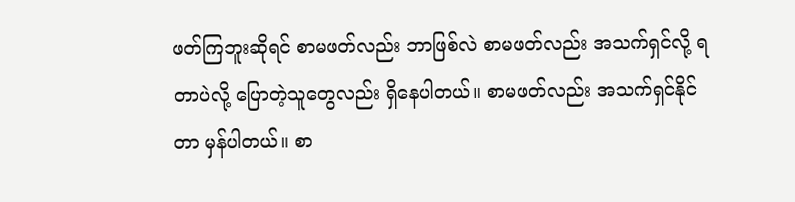ဖတ်ကြဘူးဆိုရင် စာမဖတ်လည်း ဘာဖြစ်လဲ စာမဖတ်လည်း အသက်ရှင်လို့ ရတာပဲလို့ ပြောတဲ့သူတွေလည်း ရှိနေပါတယ်။ စာမဖတ်လည်း အသက်ရှင်နိုင်တာ မှန်ပါတယ်။ စာ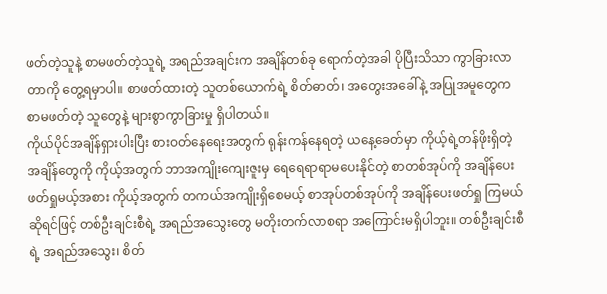ဖတ်တဲ့သူနဲ့ စာမဖတ်တဲ့သူရဲ့ အရည်အချင်းက အချိန်တစ်ခု ရောက်တဲ့အခါ ပိုပြီးသိသာ ကွာခြားလာတာကို တွေ့ရမှာပါ။ စာဖတ်ထားတဲ့ သူတစ်ယောက်ရဲ့ စိတ်ဓာတ်၊ အတွေးအခေါ်နဲ့ အပြုအမူတွေက စာမဖတ်တဲ့ သူတွေနဲ့ များစွာကွာခြားမှု ရှိပါတယ်။
ကိုယ်ပိုင်အချိန်ရှားပါးပြီး စားဝတ်နေရေးအတွက် ရုန်းကန်နေရတဲ့ ယနေ့ခေတ်မှာ ကိုယ့်ရဲ့တန်ဖိုးရှိတဲ့ အချိန်တွေကို ကိုယ့်အတွက် ဘာအကျိုးကျေးဇူးမှ ရေရေရာရာမပေးနိုင်တဲ့ စာတစ်အုပ်ကို အချိန်ပေးဖတ်ရှုမယ့်အစား ကိုယ့်အတွက် တကယ်အကျိုးရှိစေမယ့် စာအုပ်တစ်အုပ်ကို အချိန်ပေးဖတ်ရှု ကြမယ်ဆိုရင်ဖြင့် တစ်ဦးချင်းစီရဲ့ အရည်အသွေးတွေ မတိုးတက်လာစရာ အကြောင်းမရှိပါဘူး။ တစ်ဦးချင်းစီရဲ့ အရည်အသွေး၊ စိတ်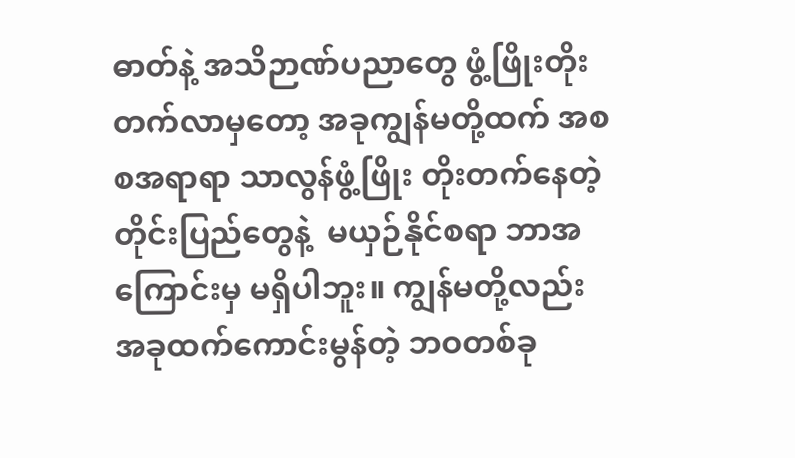ဓာတ်နဲ့ အသိဉာဏ်ပညာတွေ ဖွံ့ဖြိုးတိုးတက်လာမှတော့ အခုကျွန်မတို့ထက် အစစအရာရာ သာလွန်ဖွံ့ဖြိုး တိုးတက်နေတဲ့ တိုင်းပြည်တွေနဲ့  မယှဉ်နိုင်စရာ ဘာအကြောင်းမှ မရှိပါဘူး။ ကျွန်မတို့လည်း အခုထက်ကောင်းမွန်တဲ့ ဘဝတစ်ခု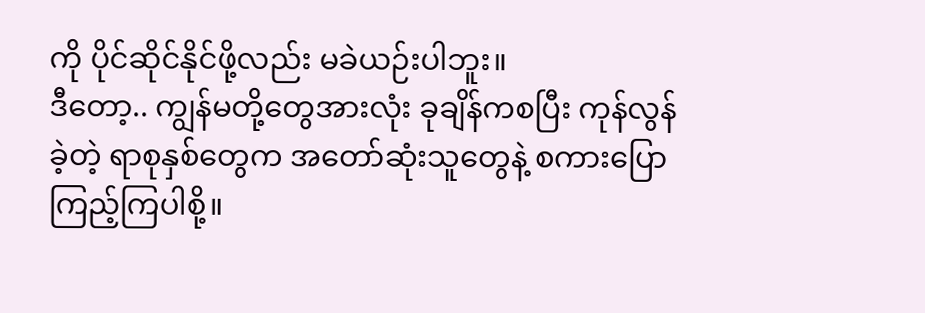ကို ပိုင်ဆိုင်နိုင်ဖို့လည်း မခဲယဉ်းပါဘူး။
ဒီတော့.. ကျွန်မတို့တွေအားလုံး ခုချိန်ကစပြီး ကုန်လွန်ခဲ့တဲ့ ရာစုနှစ်တွေက အတော်ဆုံးသူတွေနဲ့ စကားပြောကြည့်ကြပါစို့။